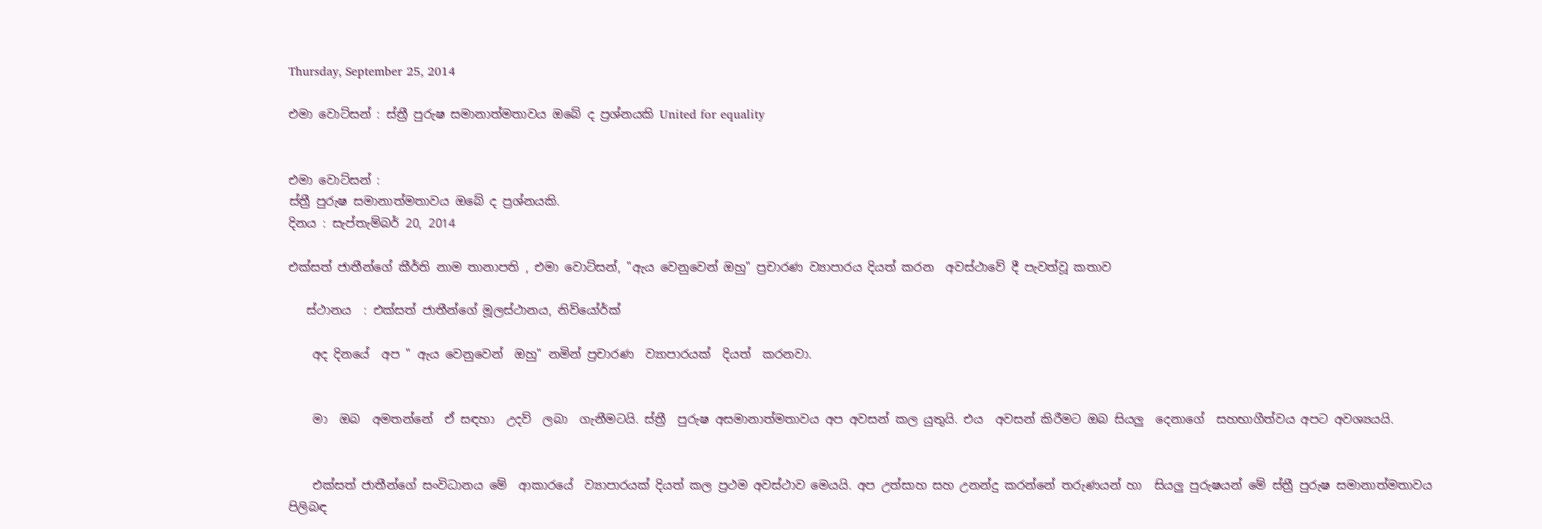Thursday, September 25, 2014

එමා වොට්සන් : ස්ත්‍රී පුරුෂ සමානාත්මතාවය ඔබේ ද ප්‍රශ්නයකි United for equality


එමා වොට්සන් :
ස්ත්‍රී පුරුෂ සමානාත්මතාවය ඔබේ ද ප්‍රශ්නයකි.
දිනය : සැප්තැම්බර් 20, 2014

එක්සත් ජාතීන්ගේ කීර්ති නාම තානාපති , එමා වොට්සන්, "ඇය වෙනුවෙන් ඔහු" ප්‍රචාරණ ව්‍යාපාරය දියත් කරන  අවස්ථාවේ දී පැවත්වූ කතාව

   ස්ථානය  : එක්සත් ජාතීන්ගේ මූලස්ථානය, නිව්යෝර්ක්

    අද දිනයේ  අප " ඇය වෙනුවෙන්  ඔහු" නමින් ප්‍රචාරණ  ව්‍යාපාරයක්‌  දියත්  කරනවා.


    මා  ඔබ  අමතන්නේ  ඒ සඳහා  උදව්  ලබා  ගැනීමටයි. ස්ත්‍රී  පුරුෂ අසමානාත්මතාවය අප අවසන් කල යුතුයි. එය  අවසන් කිරීමට ඔබ සියලු  දෙනාගේ  සහභාගීත්වය අපට අවශ්‍යයයි.


    එක්සත් ජාතීන්ගේ සංවිධානය මේ  ආකාරයේ  ව්‍යාපාරයක් දියත් කල ප්‍රථම අවස්ථාව මෙයයි. අප උත්සාහ සහ උනන්දු කරන්නේ තරුණයන් හා  සියලු පුරුෂයන් මේ ස්ත්‍රී පුරුෂ සමානාත්මතාවය පිලිබඳ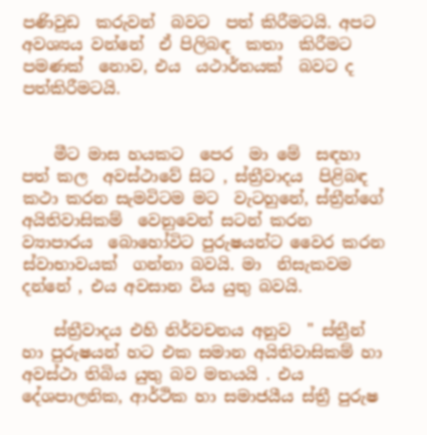පණිවුඩ  කරුවන්  බවට  පත් කිරීමටයි. අපට අවශ්‍යය වන්නේ  ඒ පිලිබඳ  කතා  කිරීමට පමණක්  නොව, එය  යථාර්තයක්  බවට ද  පත්කිරීමටයි.


    මීට මාස හයකට  පෙර  මා මේ  සඳහා පත් කල  අවස්ථාවේ සිට , ස්ත්‍රීවාදය  පිළිබඳ කථා කරන සැමවිටම මට  වැටහුනේ, ස්ත්‍රීන්ගේ අයිතිවාසිකම්  වෙනුවෙන් සටන් කරන  ව්‍යාපාරය  බොහෝවිට පුරුෂයන්ට වෛර කරන  ස්වාභාවයක්  ගන්නා බවයි. මා  නිසැකවම දන්නේ , එය අවසාන විය යුතු බවයි.

    ස්ත්‍රීවාදය එහි නිර්වචනය අනුව  " ස්ත්‍රීන් හා පුරුෂයන් හට එක සමාන අයිතිවාසිකම් හා අවස්ථා තිබිය යුතු බව මතයයි . එය දේශපාලනික, ආර්ථික හා සමාජයීය ස්ත්‍රී පුරුෂ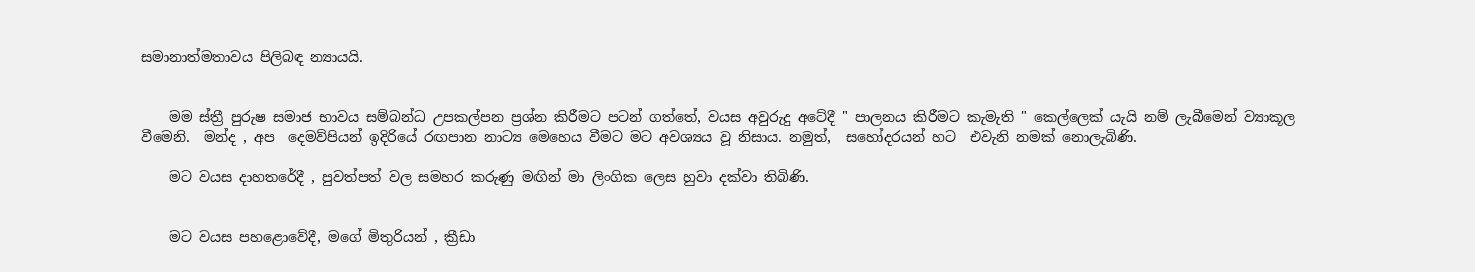සමානාත්මතාවය පිලිබඳ න්‍යායයි.


    මම ස්ත්‍රී පුරුෂ සමාජ භාවය සම්බන්ධ උපකල්පන ප්‍රශ්න කිරීමට පටන් ගත්තේ, වයස අවුරුදු අටේදී " පාලනය කිරීමට කැමැති " කෙල්ලෙක් යැයි නම් ලැබීමෙන් ව්‍යාකූල  වීමෙනි.  මන්ද , අප  දෙමව්පියන් ඉදිරියේ රඟපාන නාට්‍ය මෙහෙය වීමට මට අවශ්‍යය වූ නිසාය. නමුත්,  සහෝදරයන් හට  එවැනි නමක් නොලැබිණි.

    මට වයස දාහතරේදී , පුවත්පත් වල සමහර කරුණු මඟින් මා ලිංගික ලෙස හුවා දක්වා තිබිණි.


    මට වයස පහළොවේදී, මගේ මිතුරියන් , ක්‍රීඩා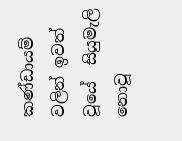කණ්ඩායම් වලින් ඉවත් වූයේ  සියුමැලි නොවූ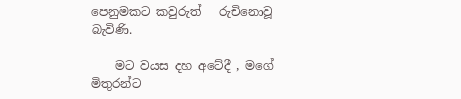පෙනුමකට කවුරුත්   රුචිනොවූ බැවිණි.

    මට වයස දහ අටේදී , මගේ මිතුරන්ට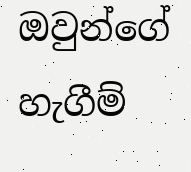ඔවුන්ගේ  හැගීම්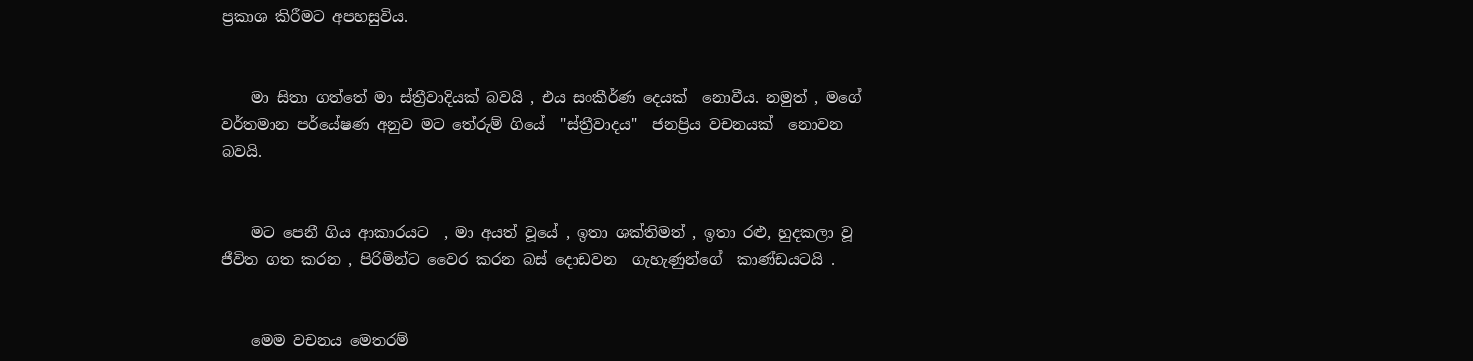ප්‍රකාශ කිරීමට අපහසුවිය.


    මා සිතා ගත්තේ මා ස්ත්‍රීවාදියක් බවයි , එය සංකීර්ණ දෙයක්  නොවීය. නමුත් , මගේ  වර්තමාන පර්යේෂණ අනුව මට තේරුම් ගියේ  "ස්ත්‍රීවාදය"  ජනප්‍රිය වචනයක්  නොවන බවයි.


    මට පෙනී ගිය ආකාරයට  , මා අයත් වූයේ , ඉතා ශක්තිමත් , ඉතා රළු, හුදකලා වූ ජීවිත ගත කරන , පිරිමින්ට වෛර කරන බස් දොඩවන  ගැහැණුන්ගේ  කාණ්ඩයටයි .


    මෙම වචනය මෙතරම්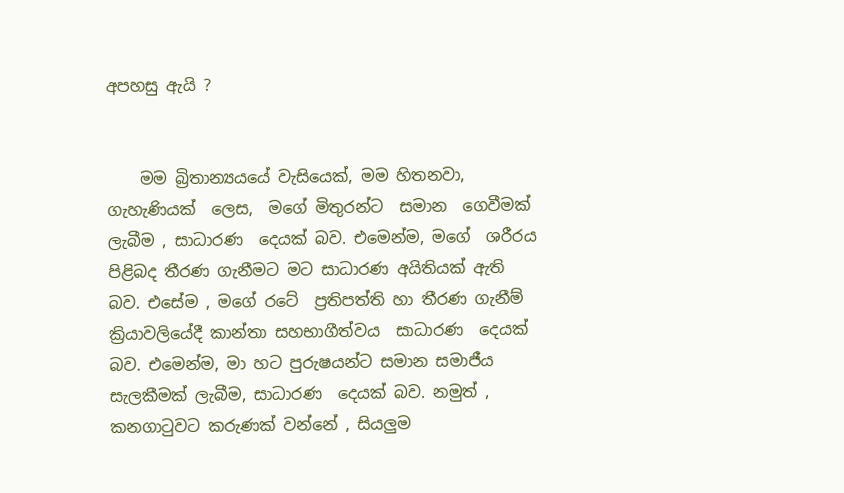අපහසු ඇයි ?


    මම බ්‍රිතාන්‍යයයේ වැසියෙක්, මම හිතනවා, ගැහැණියක්  ලෙස,  මගේ මිතුරන්ට  සමාන  ගෙවීමක් ලැබීම , සාධාරණ  දෙයක් බව. එමෙන්ම, මගේ  ශරීරය පිළිබද තීරණ ගැනීමට මට සාධාරණ අයිතියක් ඇති බව. එසේම , මගේ රටේ  ප්‍රතිපත්ති හා තීරණ ගැනීම්  ක්‍රියාවලියේදී කාන්තා සහභාගීත්වය  සාධාරණ  දෙයක් බව. එමෙන්ම, මා හට පුරුෂයන්ට සමාන සමාජීය  සැලකීමක් ලැබීම, සාධාරණ  දෙයක් බව. නමුත් , කනගාටුවට කරුණක් වන්නේ , සියලුම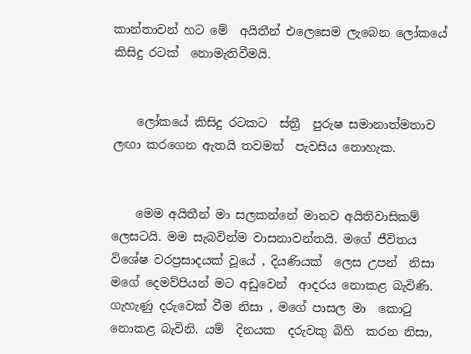කාන්තාවන් හට මේ  අයිතීන් එලෙසෙම ලැබෙන ලෝකයේ කිසිදු රටක්  නොමැතිවීමයි.


    ලෝකයේ කිසිදු රටකට  ස්ත්‍රී  පුරුෂ සමානාත්මතාව ලඟා කරගෙන ඇතයි තවමත්  පැවසිය නොහැක.


    මෙම අයිතීන් මා සලකන්නේ මානව අයිතිවාසිකම්  ලෙසටයි. මම සැබවින්ම වාසනාවන්තයි. මගේ ජීවිතය විශේෂ වරප්‍රසාදයක් වූයේ , දියණියක්  ලෙස උපන්  නිසා මගේ දෙමව්පියන් මට අඩුවෙන්  ආදරය නොකළ බැවිණි. ගැහැණු දරුවෙක් වීම නිසා , මගේ පාසල මා  කොටු නොකළ බැවිනි. යම්  දිනයක  දරුවකු බිහි  කරන නිසා,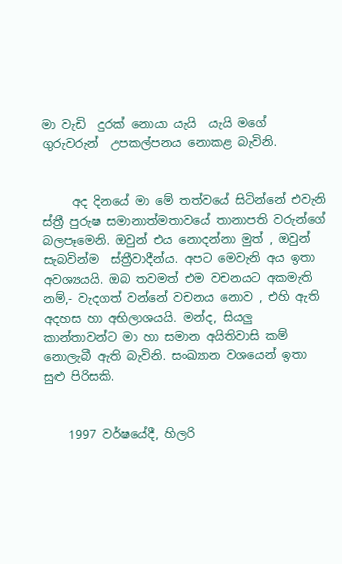මා වැඩි  දුරක් නොයා යැයි  යැයි මගේ ගුරුවරුන්  උපකල්පනය නොකළ බැවිනි.


     අද දිනයේ මා මේ තත්වයේ සිටින්නේ එවැනි ස්ත්‍රී පුරුෂ සමානාත්මතාවයේ තානාපති වරුන්ගේ  බලපෑමෙනි. ඔවුන් එය නොදන්නා මුත් , ඔවුන් සැබවින්ම  ස්ත්‍රීවාදීන්ය. අපට මෙවැනි අය ඉතා අවශ්‍යයයි. ඔබ තවමත් එම වචනයට අකමැති නම්,- වැදගත් වන්නේ වචනය නොව , එහි ඇති අදහස හා අභිලාශයයි. මන්ද, සියලු කාන්තාවන්ට මා හා සමාන අයිතිවාසි කම් නොලැබී ඇති බැවිනි. සංඛ්‍යාන වශයෙන් ඉතා සුළු පිරිසකි.


    1997 වර්ෂයේදී, හිලරි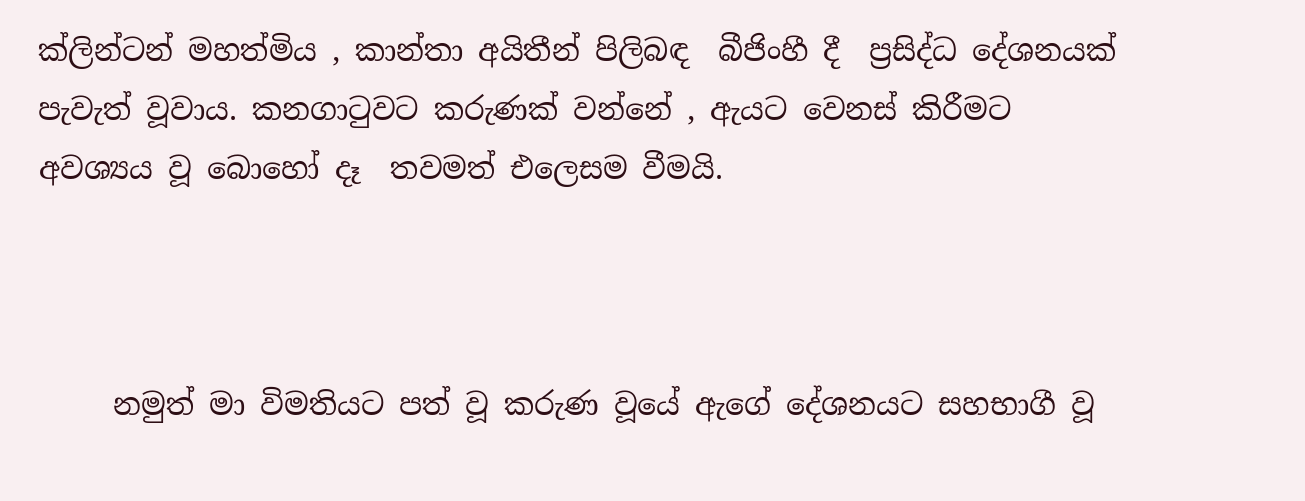ක්ලින්ටන් මහත්මිය , කාන්තා අයිතීන් පිලිබඳ  බීජිංහී දී  ප්‍රසිද්ධ දේශනයක් පැවැත් වූවාය. කනගාටුවට කරුණක් වන්නේ , ඇයට වෙනස් කිරීමට අවශ්‍යය වූ බොහෝ දෑ  තවමත් එලෙසම වීමයි.



     නමුත් මා විමතියට පත් වූ කරුණ වූයේ ඇගේ දේශනයට සහභාගී වූ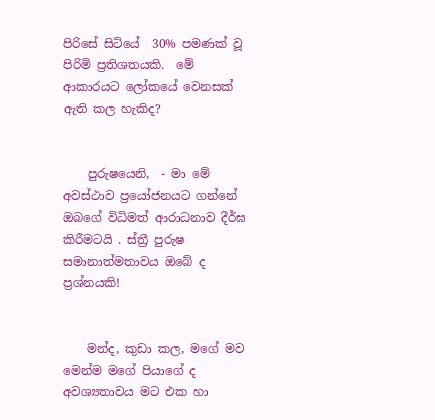පිරිසේ සිටියේ  30% පමණක් වූ පිරිමි ප්‍රතිශතයකි.  මේ  ආකාරයට ලෝකයේ වෙනසක් ඇති කල හැකිද?


    පුරුෂයෙනි,  - මා මේ අවස්ථාව ප්‍රයෝජනයට ගන්නේ ඔබගේ විධිමත් ආරාධනාව දීර්ඝ කිරීමටයි . ස්ත්‍රී පුරුෂ  සමානාත්මතාවය ඔබේ ද ප්‍රශ්නයකි!


    මන්ද, කුඩා කල, මගේ මව මෙන්ම මගේ පියාගේ ද අවශ්‍යතාවය මට එක හා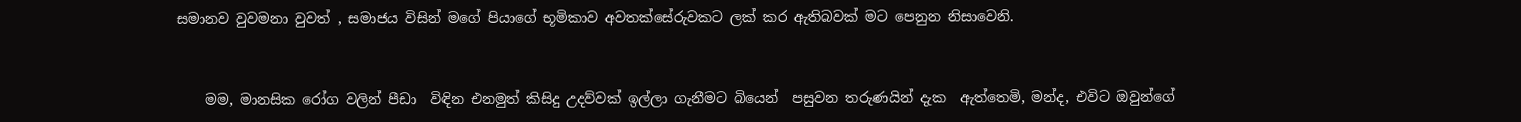සමානව වුවමනා වුවත් , සමාජය විසින් මගේ පියාගේ භූමිකාව අවතක්සේරුවකට ලක් කර ඇතිබවක් මට පෙනුන නිසාවෙනි.


    මම, මානසික රෝග වලින් පීඩා  විඳින එනමුත් කිසිදු උදව්වක් ඉල්ලා ගැනීමට බියෙන්  පසුවන තරුණයින් දැක  ඇත්තෙමි, මන්ද, එවිට ඔවුන්ගේ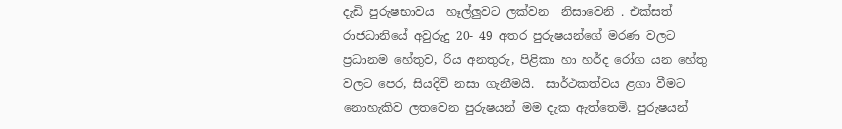දැඩි පුරුෂභාවය  හෑල්ලුවට ලක්වන  නිසාවෙනි . එක්සත් රාජධානියේ අවුරුදු 20- 49 අතර පුරුෂයන්ගේ මරණ වලට ප්‍රධානම හේතුව, රිය අනතුරු, පිළිකා හා හර්ද රෝග යන හේතු වලට පෙර, සියදිවි නසා ගැනීමයි.  සාර්ථකත්වය ළගා වීමට  නොහැකිව ලතවෙන පුරුෂයන් මම දැක ඇත්තෙමි. පුරුෂයන්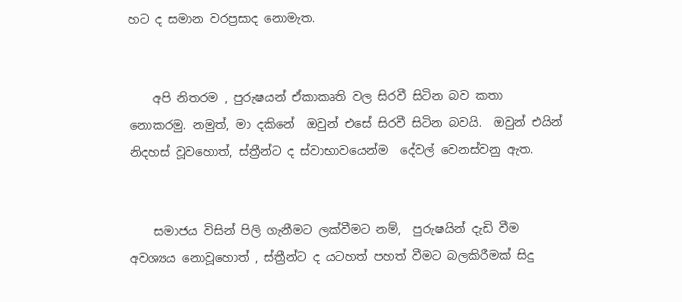හට ද සමාන වරප්‍රසාද නොමැත.


    අපි නිතරම , පුරුෂයන් ඒකාකෘති වල සිරවී සිටින බව කතා නොකරමු. නමුත්, මා දකිනේ  ඔවුන් එසේ සිරවී සිටින බවයි.  ඔවුන් එයින් නිදහස් වූවහොත්, ස්ත්‍රීන්ට ද ස්වාභාවයෙන්ම  දේවල් වෙනස්වනු ඇත.


    සමාජය විසින් පිලි ගැනීමට ලක්වීමට නම්,  පුරුෂයින් දැඩි වීම අවශ්‍යය නොවූහොත් , ස්ත්‍රීන්ට ද යටහත් පහත් වීමට බලකිරීමක් සිදු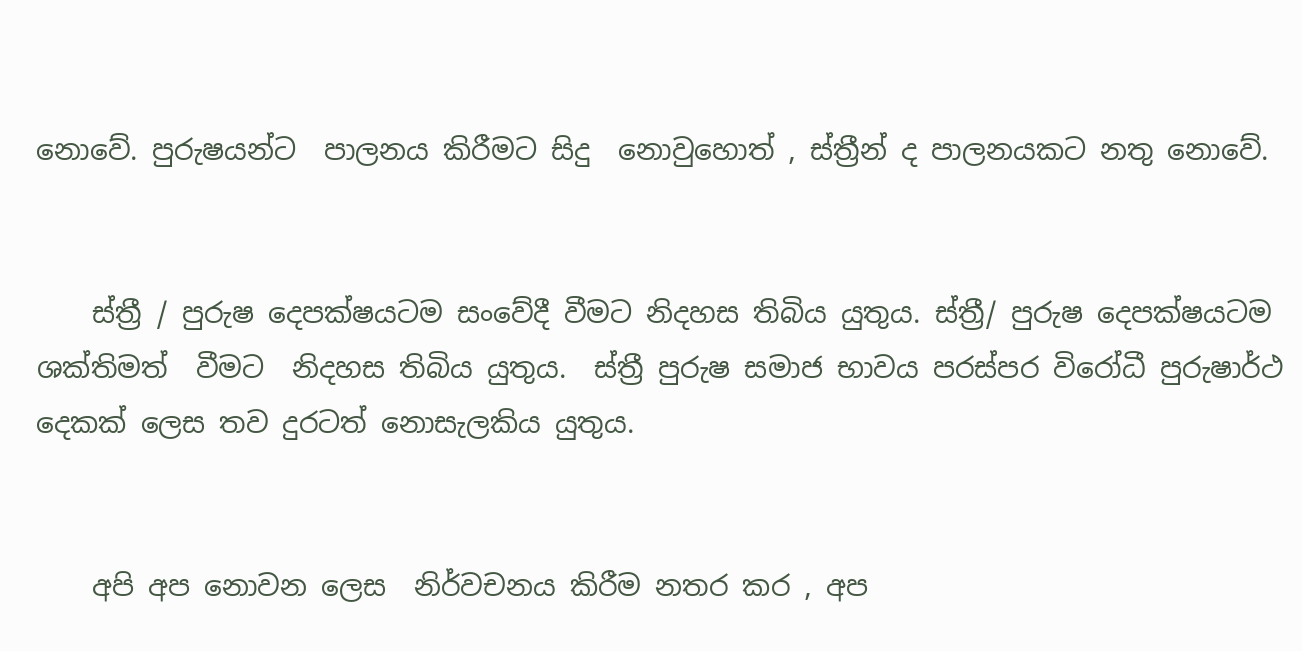නොවේ. පුරුෂයන්ට  පාලනය කිරීමට සිදු  නොවුහොත් , ස්ත්‍රීන් ද පාලනයකට නතු නොවේ.


    ස්ත්‍රී / පුරුෂ දෙපක්ෂයටම සංවේදී වීමට නිදහස තිබිය යුතුය. ස්ත්‍රී/ පුරුෂ දෙපක්ෂයටම ශක්තිමත්  වීමට  නිදහස තිබිය යුතුය.  ස්ත්‍රී පුරුෂ සමාජ භාවය පරස්පර විරෝධී පුරුෂාර්ථ දෙකක් ලෙස තව දුරටත් නොසැලකිය යුතුය.


    අපි අප නොවන ලෙස  නිර්වචනය කිරීම නතර කර , අප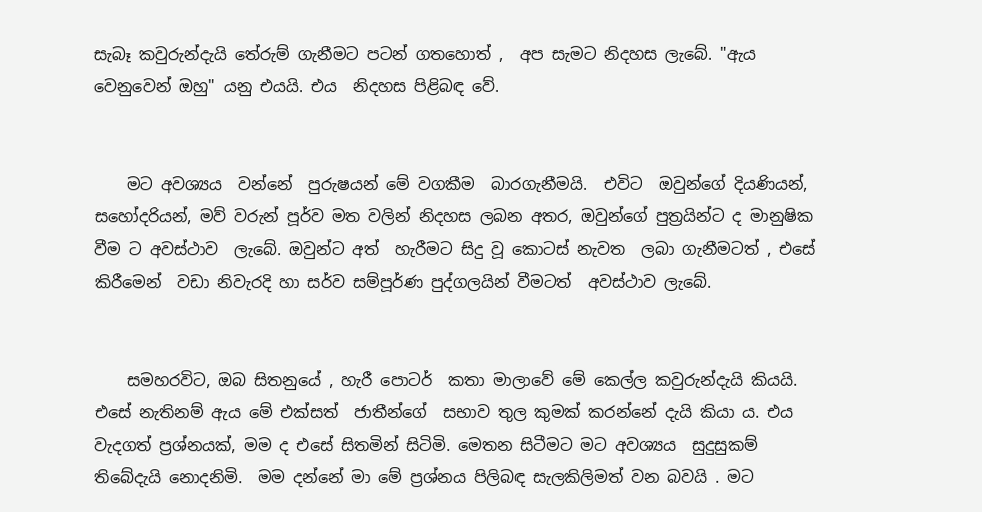සැබෑ කවුරුන්දැයි තේරුම් ගැනීමට පටන් ගතහොත් ,  අප සැමට නිදහස ලැබේ. "ඇය වෙනුවෙන් ඔහු" යනු එයයි. එය  නිදහස පිළිබඳ වේ.


    මට අවශ්‍යය  වන්නේ  පුරුෂයන් මේ වගකීම  බාරගැනීමයි.  එවිට  ඔවුන්ගේ දියණියන්, සහෝදරියන්, මව් වරුන් පූර්ව මත වලින් නිදහස ලබන අතර, ඔවුන්ගේ පුත්‍රයින්ට ද මානුෂික වීම ට අවස්ථාව  ලැබේ. ඔවුන්ට අත්  හැරීමට සිදු වූ කොටස් නැවත  ලබා ගැනීමටත් , එසේ කිරීමෙන්  වඩා නිවැරදි හා සර්ව සම්පූර්ණ පුද්ගලයින් වීමටත්  අවස්ථාව ලැබේ.


    සමහරවිට, ඔබ සිතනුයේ , හැරී පොටර්  කතා මාලාවේ මේ කෙල්ල කවුරුන්දැයි කියයි. එසේ නැතිනම් ඇය මේ එක්සත්  ජාතීන්ගේ  සභාව තුල කුමක් කරන්නේ දැයි කියා ය. එය වැදගත් ප්‍රශ්නයක්, මම ද එසේ සිතමින් සිටිමි. මෙතන සිටීමට මට අවශ්‍යය  සුදුසුකම් තිබේදැයි නොදනිමි.  මම දන්නේ මා මේ ප්‍රශ්නය පිලිබඳ සැලකිලිමත් වන බවයි . මට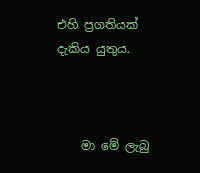එහි ප්‍රගතියක් දැකිය යුතුය.



    මා මේ ලැබු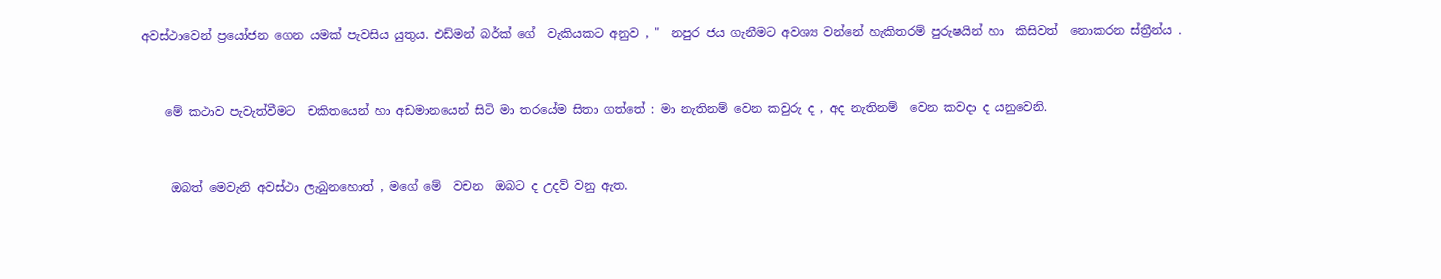අවස්ථාවෙන් ප්‍රයෝජන ගෙන යමක් පැවසිය යුතුය. එඩ්මන් බර්ක් ගේ  වැකියකට අනුව , "  නපුර ජය ගැනීමට අවශ්‍ය වන්නේ හැකිතරම් පුරුෂයින් හා  කිසිවත්  නොකරන ස්ත්‍රීන්ය .


    මේ කථාව පැවැත්වීමට  චකිතයෙන් හා අඩමානයෙන් සිටි මා තරයේම සිතා ගත්තේ : මා නැතිනම් වෙන කවුරු ද , අද නැතිනම්  වෙන කවදා ද යනුවෙනි.


     ඔබත් මෙවැනි අවස්ථා ලැබුනහොත් , මගේ මේ  වචන  ඔබට ද උදව් වනු ඇත.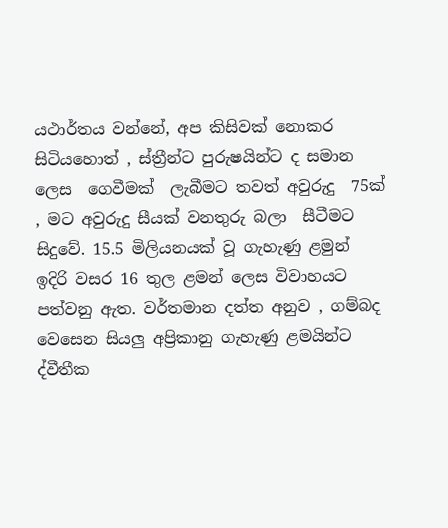යථාර්තය වන්නේ, අප කිසිවක් නොකර සිටියහොත් , ස්ත්‍රීන්ට පුරුෂයින්ට ද සමාන ලෙස  ගෙවීමක්  ලැබීමට තවත් අවුරුදු  75ක් , මට අවුරුදු සීයක් වනතුරු බලා  සීටීමට සිදුවේ. 15.5 මිලියනයක් වූ ගැහැණු ළමුන් ඉදිරි වසර 16 තුල ළමන් ලෙස විවාහයට පත්වනු ඇත. වර්තමාන දත්ත අනුව , ගම්බද වෙසෙන සියලු අප්‍රිකානු ගැහැණු ළමයින්ට ද්වීතීක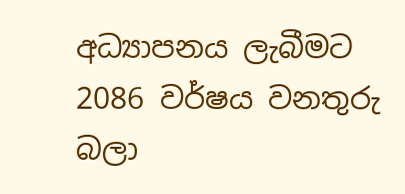අධ්‍යාපනය ලැබීමට 2086 වර්ෂය වනතුරු  බලා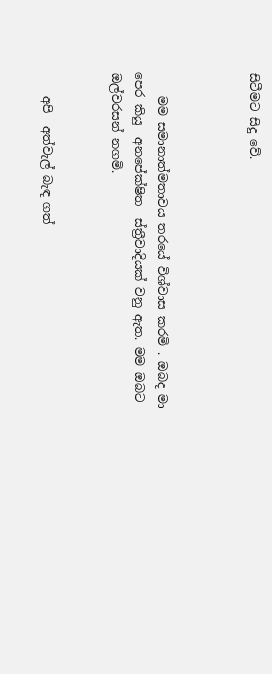සිටීමට සිදු වේ.



    මම සමානාත්මතාවය තරයේ විශ්වාස කරමි . ඔබද මා පෙර කියු  අනපේක්ෂිත  ස්ත්‍රීවාදියක් වනු ඇත. මම ඔබට  ඔල්වරසන් නගමි.


    අපි  අත්වැල් බැඳ ගත්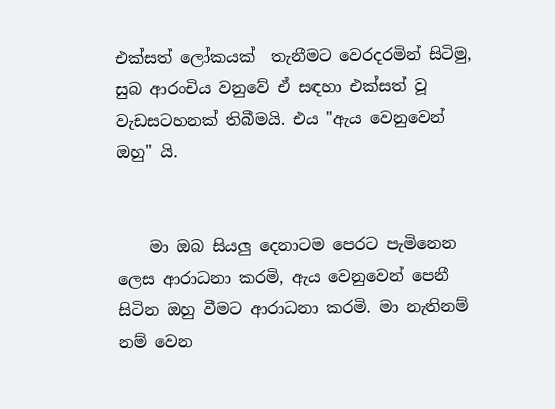එක්සත් ලෝකයක්  තැනීමට වෙරදරමින් සිටිමු, සුබ ආරංචිය වනුවේ ඒ සඳහා එක්සත් වූ  වැඩසටහනක් තිබීමයි. එය "ඇය වෙනුවෙන් ඔහු" යි.


    මා ඔබ සියලු දෙනාටම පෙරට පැමිනෙන ලෙස ආරාධනා කරමි, ඇය වෙනුවෙන් පෙනී සිටින ඔහු වීමට ආරාධනා කරමි. මා නැතිනම් නම් වෙන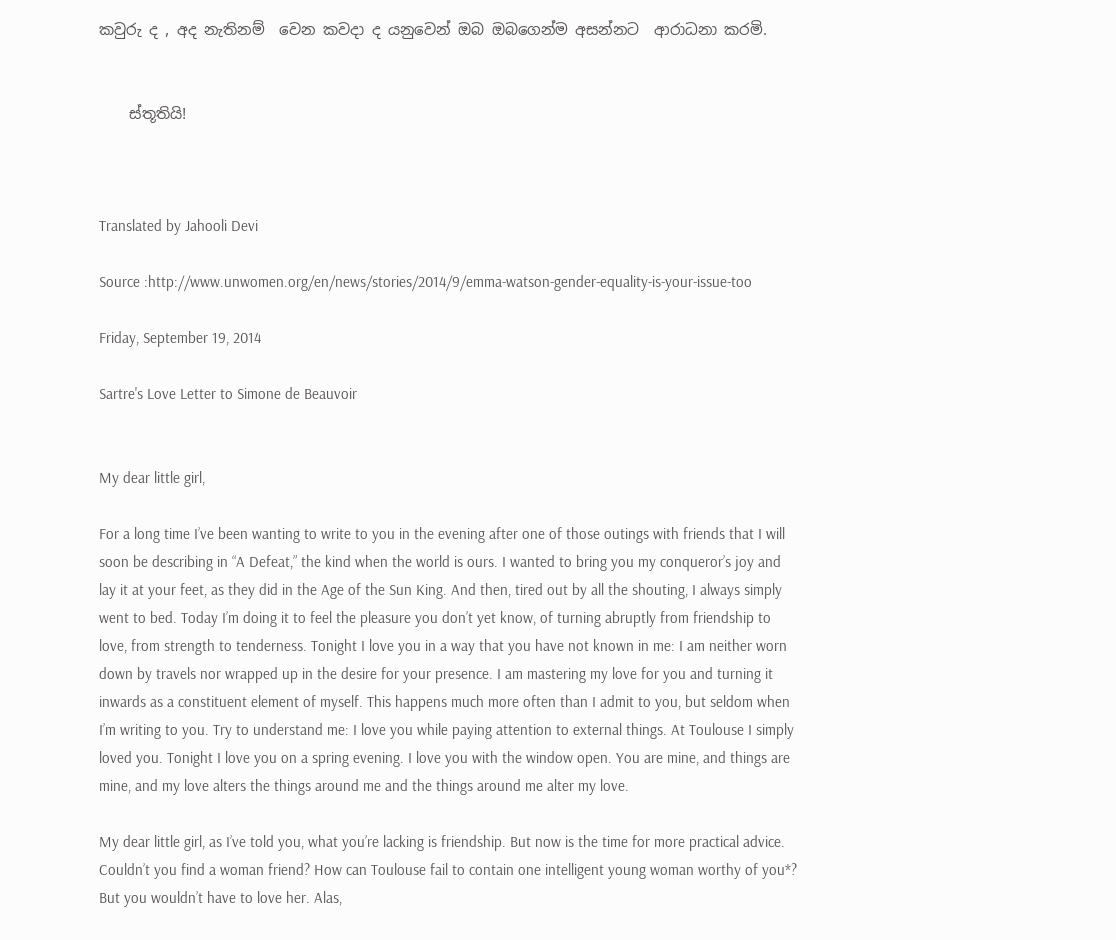කවුරු ද , අද නැතිනම්  වෙන කවදා ද යනුවෙන් ඔබ ඔබගෙන්ම අසන්නට  ආරාධනා කරමි.


    ස්තූතියි!



Translated by Jahooli Devi

Source :http://www.unwomen.org/en/news/stories/2014/9/emma-watson-gender-equality-is-your-issue-too

Friday, September 19, 2014

Sartre's Love Letter to Simone de Beauvoir


My dear little girl,

For a long time I’ve been wanting to write to you in the evening after one of those outings with friends that I will soon be describing in “A Defeat,” the kind when the world is ours. I wanted to bring you my conqueror’s joy and lay it at your feet, as they did in the Age of the Sun King. And then, tired out by all the shouting, I always simply went to bed. Today I’m doing it to feel the pleasure you don’t yet know, of turning abruptly from friendship to love, from strength to tenderness. Tonight I love you in a way that you have not known in me: I am neither worn down by travels nor wrapped up in the desire for your presence. I am mastering my love for you and turning it inwards as a constituent element of myself. This happens much more often than I admit to you, but seldom when I’m writing to you. Try to understand me: I love you while paying attention to external things. At Toulouse I simply loved you. Tonight I love you on a spring evening. I love you with the window open. You are mine, and things are mine, and my love alters the things around me and the things around me alter my love.

My dear little girl, as I’ve told you, what you’re lacking is friendship. But now is the time for more practical advice. Couldn’t you find a woman friend? How can Toulouse fail to contain one intelligent young woman worthy of you*? But you wouldn’t have to love her. Alas,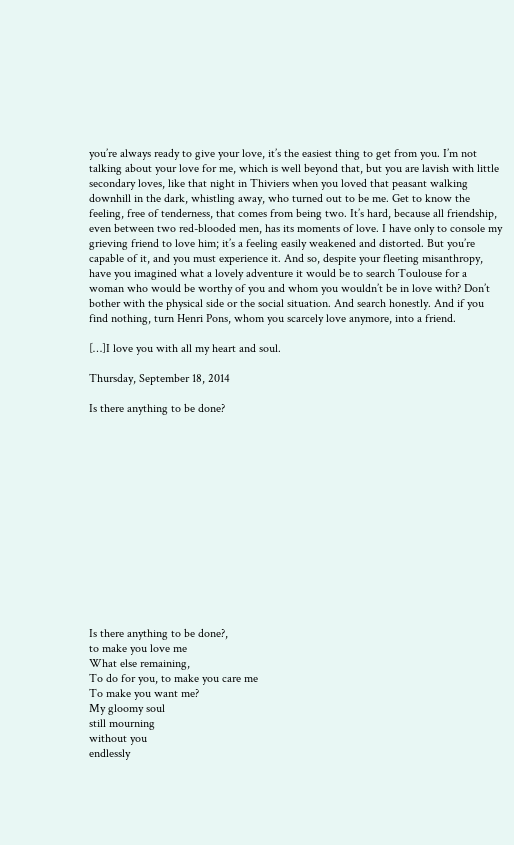you’re always ready to give your love, it’s the easiest thing to get from you. I’m not talking about your love for me, which is well beyond that, but you are lavish with little secondary loves, like that night in Thiviers when you loved that peasant walking downhill in the dark, whistling away, who turned out to be me. Get to know the feeling, free of tenderness, that comes from being two. It’s hard, because all friendship, even between two red-blooded men, has its moments of love. I have only to console my grieving friend to love him; it’s a feeling easily weakened and distorted. But you’re capable of it, and you must experience it. And so, despite your fleeting misanthropy, have you imagined what a lovely adventure it would be to search Toulouse for a woman who would be worthy of you and whom you wouldn’t be in love with? Don’t bother with the physical side or the social situation. And search honestly. And if you find nothing, turn Henri Pons, whom you scarcely love anymore, into a friend.

[…]I love you with all my heart and soul.

Thursday, September 18, 2014

Is there anything to be done?














Is there anything to be done?,
to make you love me
What else remaining,
To do for you, to make you care me
To make you want me?
My gloomy soul
still mourning
without you
endlessly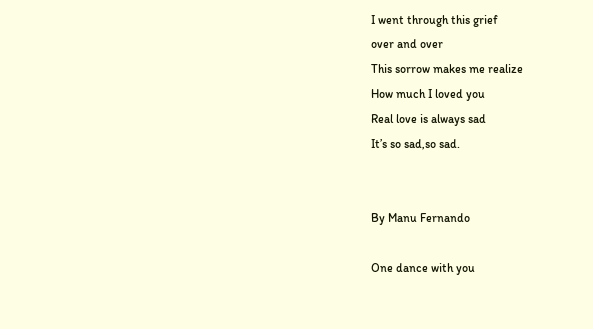I went through this grief
over and over
This sorrow makes me realize
How much I loved you
Real love is always sad
It’s so sad,so sad.


By Manu Fernando

One dance with you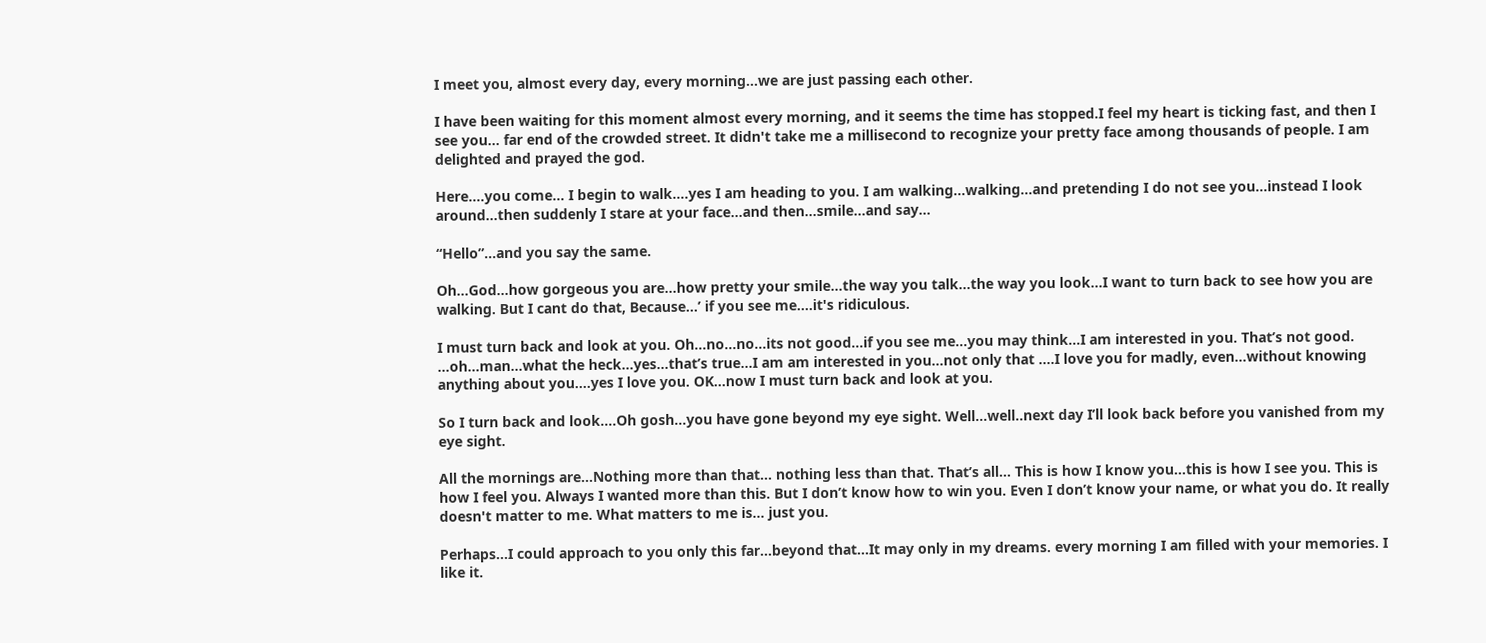I meet you, almost every day, every morning…we are just passing each other.

I have been waiting for this moment almost every morning, and it seems the time has stopped.I feel my heart is ticking fast, and then I see you… far end of the crowded street. It didn't take me a millisecond to recognize your pretty face among thousands of people. I am delighted and prayed the god.

Here….you come... I begin to walk….yes I am heading to you. I am walking…walking…and pretending I do not see you...instead I look around…then suddenly I stare at your face…and then...smile…and say…

“Hello”…and you say the same.

Oh…God…how gorgeous you are…how pretty your smile…the way you talk...the way you look...I want to turn back to see how you are walking. But I cant do that, Because...’ if you see me....it's ridiculous.

I must turn back and look at you. Oh…no…no…its not good…if you see me…you may think…I am interested in you. That’s not good. …oh…man…what the heck…yes…that’s true…I am am interested in you…not only that ....I love you for madly, even...without knowing anything about you.…yes I love you. OK…now I must turn back and look at you.

So I turn back and look….Oh gosh…you have gone beyond my eye sight. Well…well..next day I’ll look back before you vanished from my eye sight.

All the mornings are…Nothing more than that… nothing less than that. That’s all… This is how I know you…this is how I see you. This is how I feel you. Always I wanted more than this. But I don’t know how to win you. Even I don’t know your name, or what you do. It really doesn't matter to me. What matters to me is... just you.

Perhaps...I could approach to you only this far...beyond that...It may only in my dreams. every morning I am filled with your memories. I like it.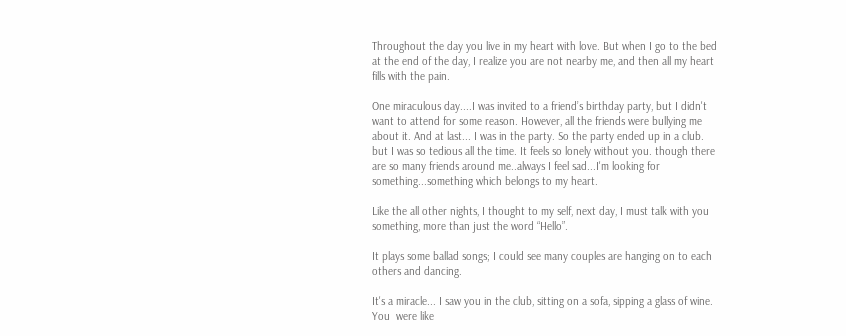Throughout the day you live in my heart with love. But when I go to the bed at the end of the day, I realize you are not nearby me, and then all my heart fills with the pain.

One miraculous day....I was invited to a friend’s birthday party, but I didn't want to attend for some reason. However, all the friends were bullying me about it. And at last... I was in the party. So the party ended up in a club. but I was so tedious all the time. It feels so lonely without you. though there are so many friends around me..always I feel sad...I'm looking for something...something which belongs to my heart.

Like the all other nights, I thought to my self, next day, I must talk with you something, more than just the word “Hello”.

It plays some ballad songs; I could see many couples are hanging on to each others and dancing.

It's a miracle... I saw you in the club, sitting on a sofa, sipping a glass of wine. You  were like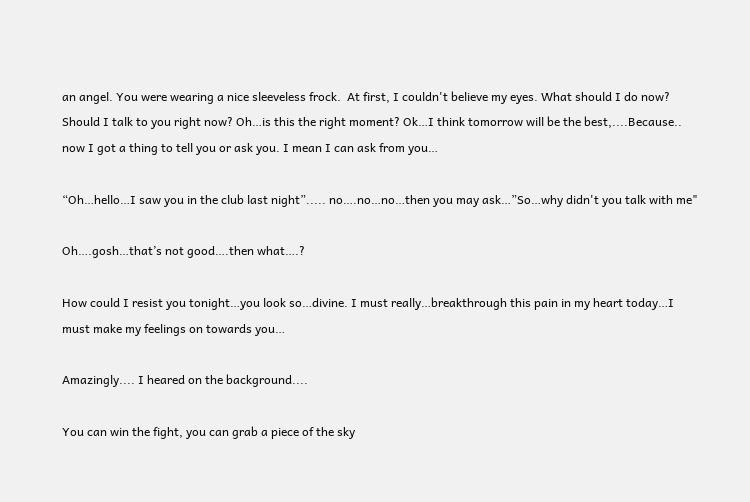an angel. You were wearing a nice sleeveless frock.  At first, I couldn't believe my eyes. What should I do now? Should I talk to you right now? Oh…is this the right moment? Ok…I think tomorrow will be the best,....Because.. now I got a thing to tell you or ask you. I mean I can ask from you…

“Oh…hello…I saw you in the club last night”..... no….no…no…then you may ask…”So…why didn't you talk with me"

Oh….gosh…that’s not good….then what….?

How could I resist you tonight…you look so…divine. I must really…breakthrough this pain in my heart today…I must make my feelings on towards you…

Amazingly.... I heared on the background....

You can win the fight, you can grab a piece of the sky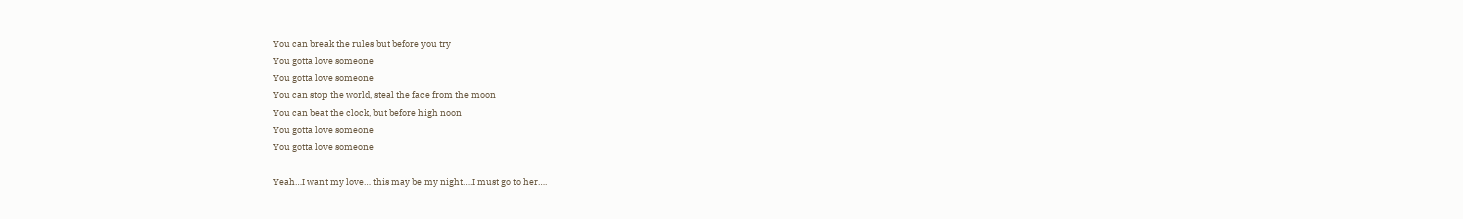You can break the rules but before you try
You gotta love someone
You gotta love someone
You can stop the world, steal the face from the moon
You can beat the clock, but before high noon
You gotta love someone
You gotta love someone

Yeah…I want my love… this may be my night….I must go to her….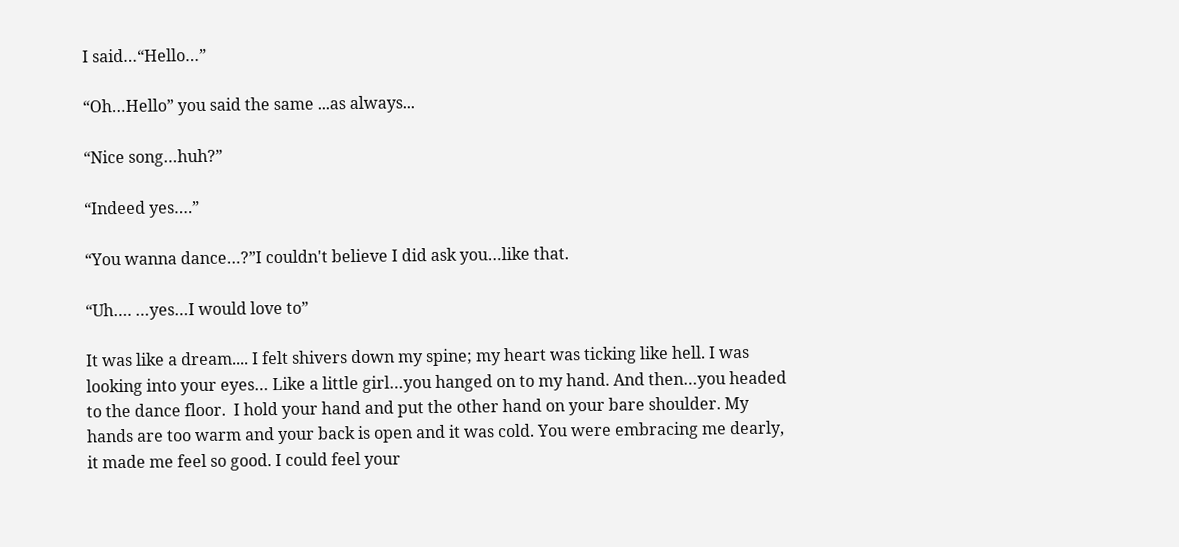I said…“Hello…”

“Oh…Hello” you said the same ...as always...

“Nice song…huh?”

“Indeed yes….”

“You wanna dance…?”I couldn't believe I did ask you…like that.

“Uh…. …yes…I would love to”

It was like a dream.... I felt shivers down my spine; my heart was ticking like hell. I was looking into your eyes… Like a little girl…you hanged on to my hand. And then…you headed to the dance floor.  I hold your hand and put the other hand on your bare shoulder. My hands are too warm and your back is open and it was cold. You were embracing me dearly, it made me feel so good. I could feel your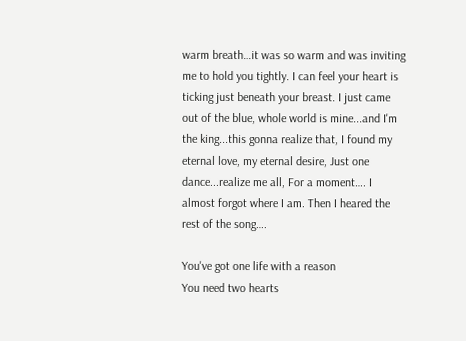warm breath…it was so warm and was inviting me to hold you tightly. I can feel your heart is ticking just beneath your breast. I just came out of the blue, whole world is mine...and I'm the king...this gonna realize that, I found my eternal love, my eternal desire, Just one dance...realize me all, For a moment…. I almost forgot where I am. Then I heared the rest of the song….

You've got one life with a reason
You need two hearts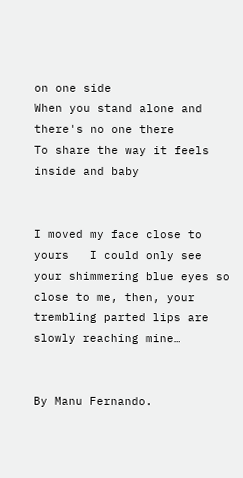on one side
When you stand alone and there's no one there
To share the way it feels inside and baby


I moved my face close to yours   I could only see your shimmering blue eyes so close to me, then, your trembling parted lips are slowly reaching mine…


By Manu Fernando.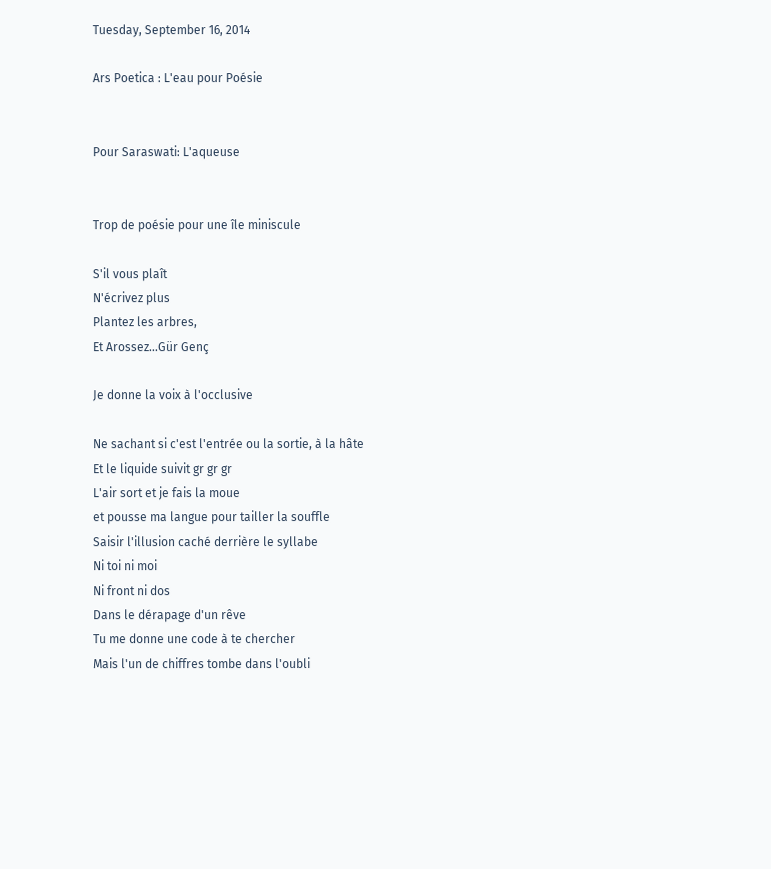Tuesday, September 16, 2014

Ars Poetica : L'eau pour Poésie


Pour Saraswati: L'aqueuse


Trop de poésie pour une île miniscule

S'il vous plaît
N'écrivez plus
Plantez les arbres,
Et Arossez...Gür Genç

Je donne la voix à l'occlusive

Ne sachant si c'est l'entrée ou la sortie, à la hâte
Et le liquide suivit gr gr gr
L'air sort et je fais la moue
et pousse ma langue pour tailler la souffle
Saisir l'illusion caché derrière le syllabe
Ni toi ni moi
Ni front ni dos
Dans le dérapage d'un rêve
Tu me donne une code à te chercher
Mais l'un de chiffres tombe dans l'oubli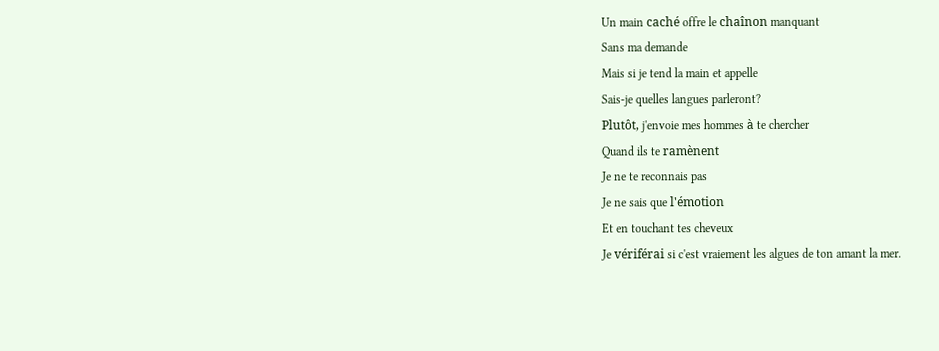Un main caché offre le chaînon manquant
Sans ma demande
Mais si je tend la main et appelle
Sais-je quelles langues parleront?
Plutôt, j'envoie mes hommes à te chercher
Quand ils te ramènent
Je ne te reconnais pas
Je ne sais que l'émotion
Et en touchant tes cheveux
Je vériférai si c'est vraiement les algues de ton amant la mer.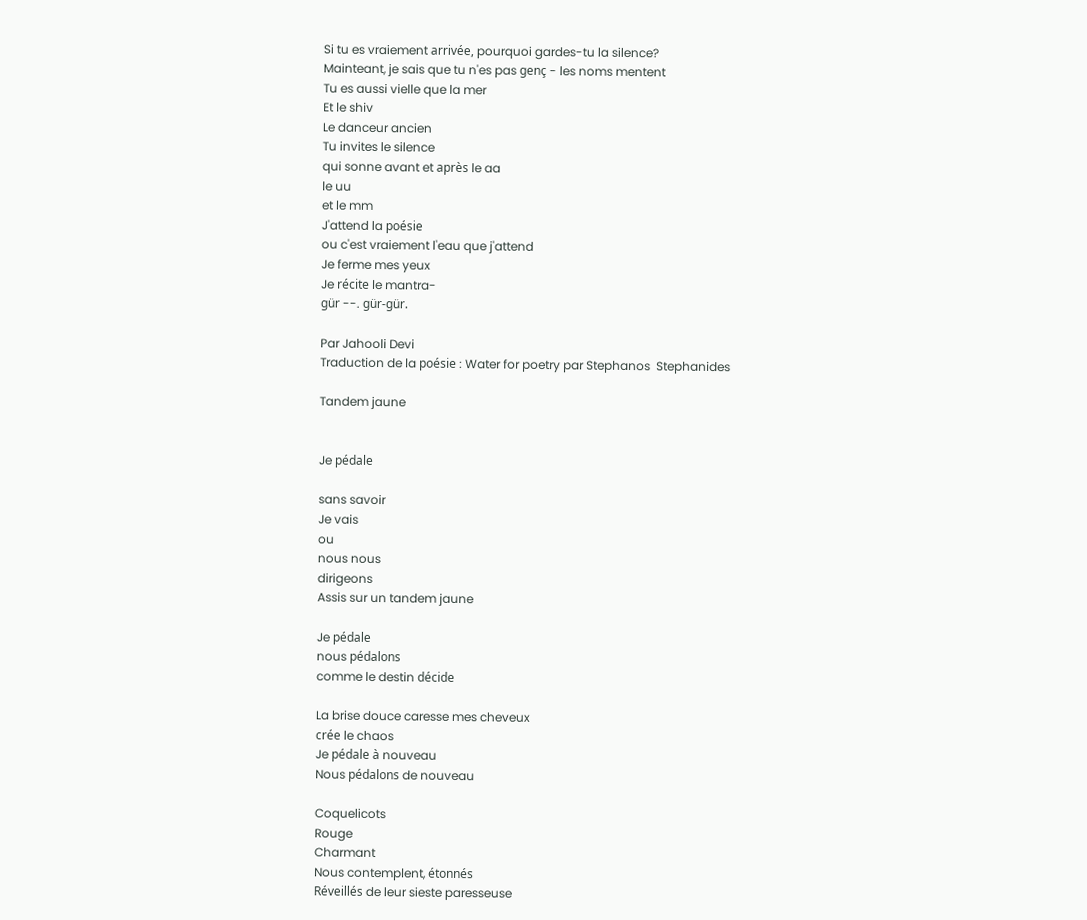Si tu es vraiement arrivée, pourquoi gardes-tu la silence?
Mainteant, je sais que tu n'es pas genç - les noms mentent
Tu es aussi vielle que la mer
Et le shiv
Le danceur ancien
Tu invites le silence
qui sonne avant et après le aa
le uu
et le mm
J'attend la poésie
ou c'est vraiement l'eau que j'attend
Je ferme mes yeux
Je récite le mantra-
gür --. gür-gür.

Par Jahooli Devi
Traduction de la poésie : Water for poetry par Stephanos  Stephanides

Tandem jaune


Je pédale

sans savoir
Je vais
ou
nous nous
dirigeons
Assis sur un tandem jaune

Je pédale
nous pédalons
comme le destin décide

La brise douce caresse mes cheveux
crée le chaos
Je pédale à nouveau
Nous pédalons de nouveau

Coquelicots
Rouge
Charmant
Nous contemplent, étonnés
Réveillés de leur sieste paresseuse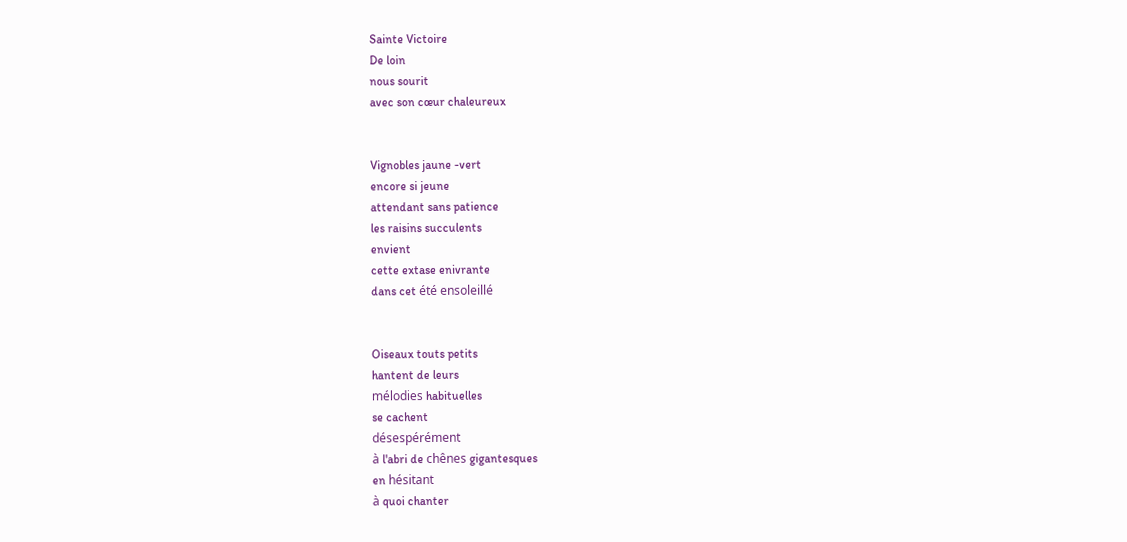Sainte Victoire
De loin
nous sourit
avec son cœur chaleureux


Vignobles jaune -vert
encore si jeune
attendant sans patience
les raisins succulents
envient
cette extase enivrante
dans cet été ensoleillé


Oiseaux touts petits
hantent de leurs
mélodies habituelles
se cachent
désespérément
à l'abri de chênes gigantesques
en hésitant
à quoi chanter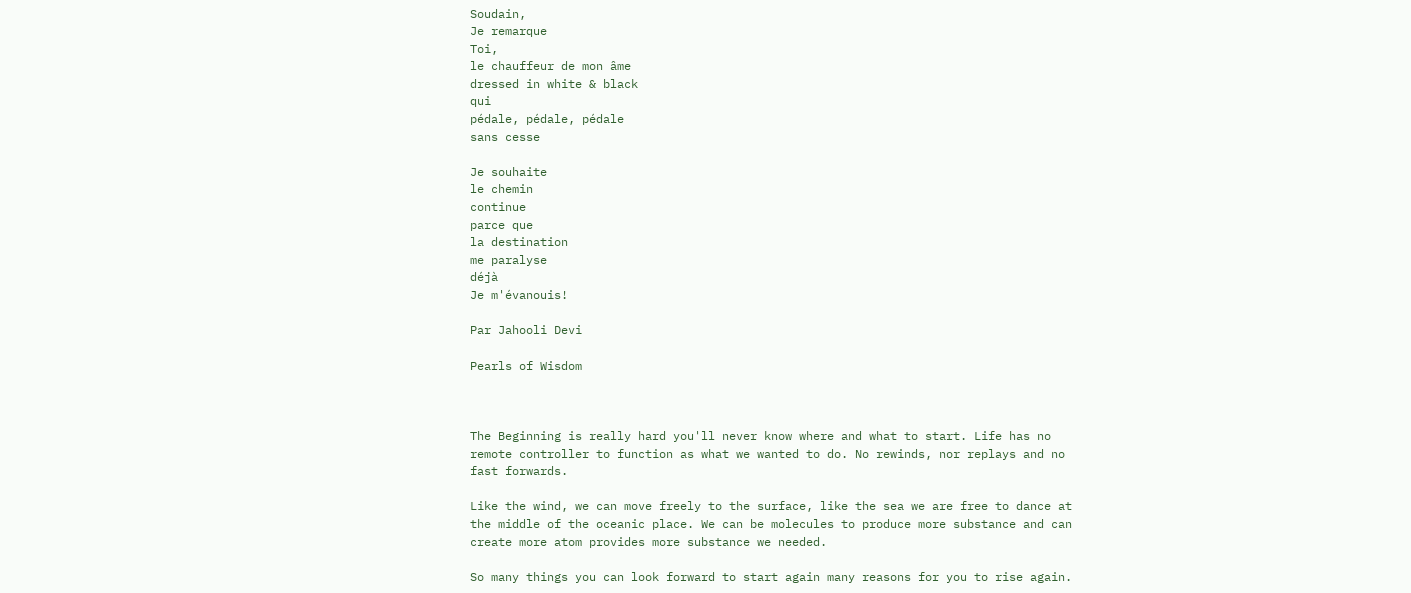Soudain,
Je remarque
Toi,
le chauffeur de mon âme
dressed in white & black
qui
pédale, pédale, pédale
sans cesse

Je souhaite
le chemin
continue
parce que
la destination
me paralyse
déjà
Je m'évanouis!

Par Jahooli Devi

Pearls of Wisdom



The Beginning is really hard you'll never know where and what to start. Life has no remote controller to function as what we wanted to do. No rewinds, nor replays and no fast forwards.

Like the wind, we can move freely to the surface, like the sea we are free to dance at the middle of the oceanic place. We can be molecules to produce more substance and can create more atom provides more substance we needed.

So many things you can look forward to start again many reasons for you to rise again.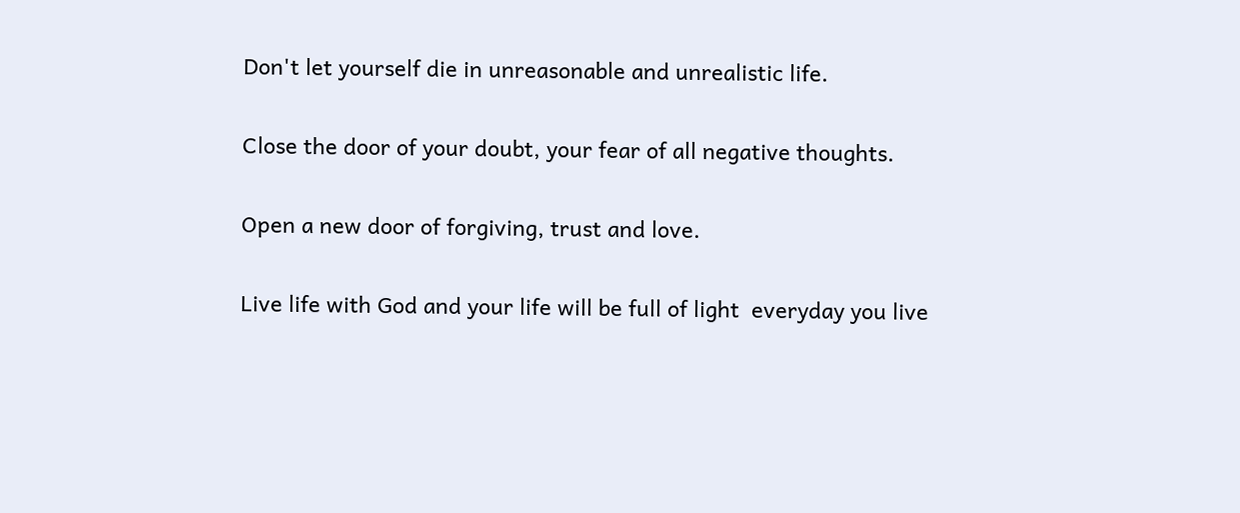Don't let yourself die in unreasonable and unrealistic life.

Close the door of your doubt, your fear of all negative thoughts.

Open a new door of forgiving, trust and love.

Live life with God and your life will be full of light  everyday you live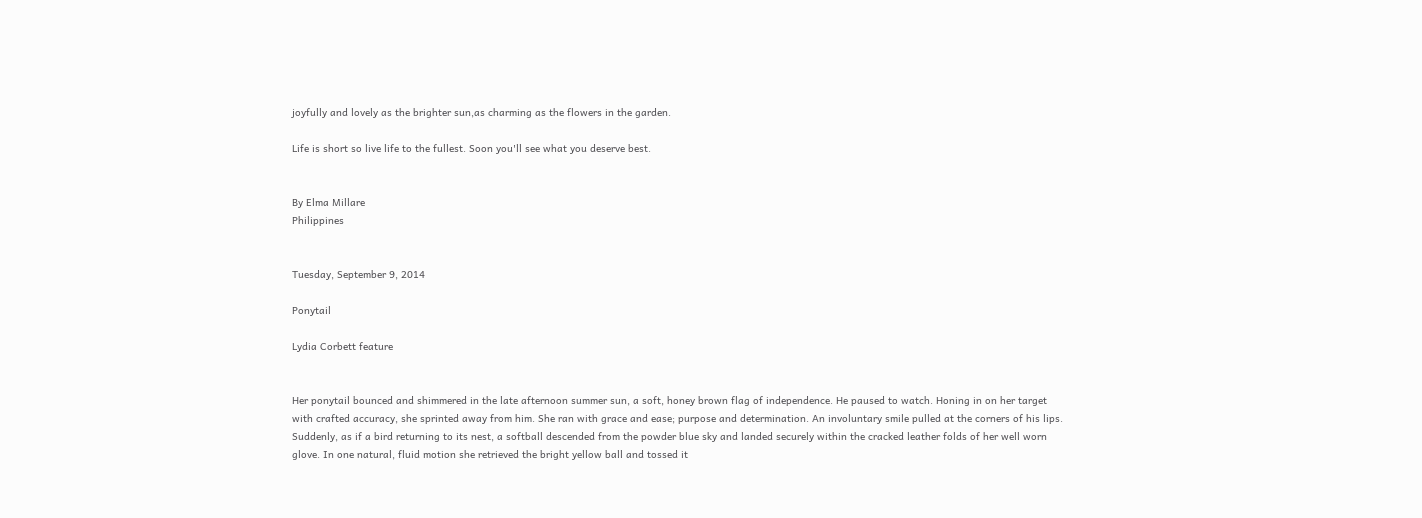joyfully and lovely as the brighter sun,as charming as the flowers in the garden.

Life is short so live life to the fullest. Soon you'll see what you deserve best.


By Elma Millare
Philippines


Tuesday, September 9, 2014

Ponytail

Lydia Corbett feature


Her ponytail bounced and shimmered in the late afternoon summer sun, a soft, honey brown flag of independence. He paused to watch. Honing in on her target with crafted accuracy, she sprinted away from him. She ran with grace and ease; purpose and determination. An involuntary smile pulled at the corners of his lips. Suddenly, as if a bird returning to its nest, a softball descended from the powder blue sky and landed securely within the cracked leather folds of her well worn glove. In one natural, fluid motion she retrieved the bright yellow ball and tossed it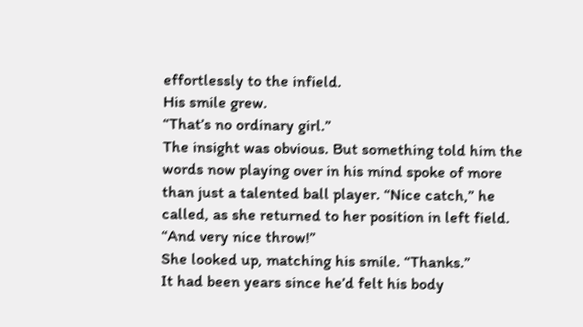effortlessly to the infield.
His smile grew.
“That’s no ordinary girl.”
The insight was obvious. But something told him the words now playing over in his mind spoke of more than just a talented ball player. “Nice catch,” he called, as she returned to her position in left field. “And very nice throw!”
She looked up, matching his smile. “Thanks.”
It had been years since he’d felt his body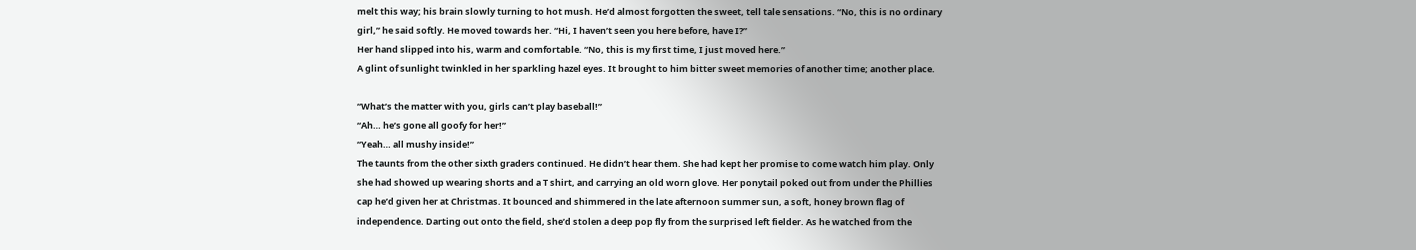melt this way; his brain slowly turning to hot mush. He’d almost forgotten the sweet, tell tale sensations. “No, this is no ordinary girl,” he said softly. He moved towards her. “Hi, I haven’t seen you here before, have I?”
Her hand slipped into his, warm and comfortable. “No, this is my first time, I just moved here.”
A glint of sunlight twinkled in her sparkling hazel eyes. It brought to him bitter sweet memories of another time; another place.

“What’s the matter with you, girls can’t play baseball!”
“Ah… he’s gone all goofy for her!”
“Yeah… all mushy inside!”
The taunts from the other sixth graders continued. He didn’t hear them. She had kept her promise to come watch him play. Only she had showed up wearing shorts and a T shirt, and carrying an old worn glove. Her ponytail poked out from under the Phillies cap he’d given her at Christmas. It bounced and shimmered in the late afternoon summer sun, a soft, honey brown flag of independence. Darting out onto the field, she’d stolen a deep pop fly from the surprised left fielder. As he watched from the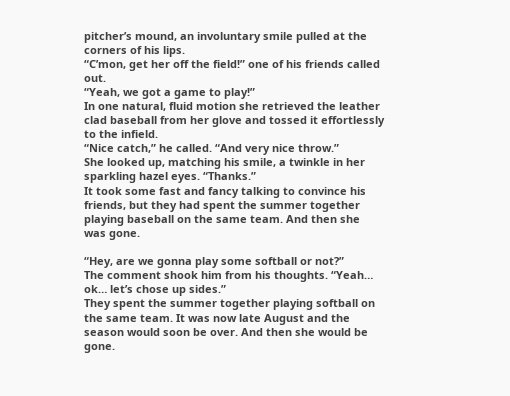pitcher’s mound, an involuntary smile pulled at the corners of his lips.
“C’mon, get her off the field!” one of his friends called out.
“Yeah, we got a game to play!”
In one natural, fluid motion she retrieved the leather clad baseball from her glove and tossed it effortlessly to the infield.
“Nice catch,” he called. “And very nice throw.”
She looked up, matching his smile, a twinkle in her sparkling hazel eyes. “Thanks.”
It took some fast and fancy talking to convince his friends, but they had spent the summer together playing baseball on the same team. And then she was gone.

“Hey, are we gonna play some softball or not?”
The comment shook him from his thoughts. “Yeah… ok… let’s chose up sides.”
They spent the summer together playing softball on the same team. It was now late August and the season would soon be over. And then she would be gone.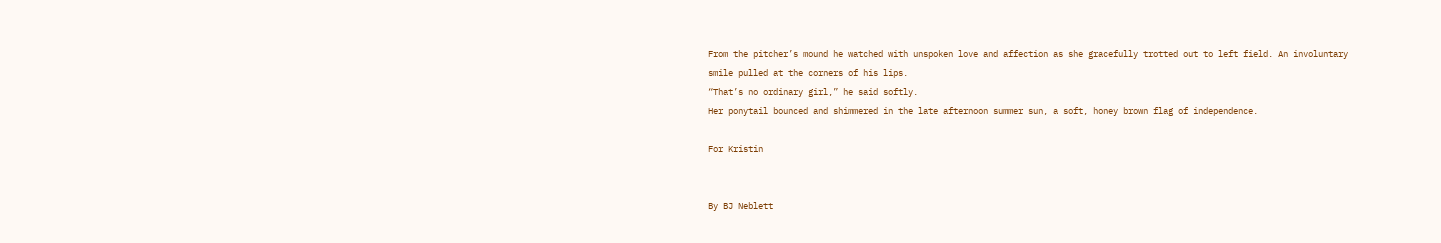From the pitcher’s mound he watched with unspoken love and affection as she gracefully trotted out to left field. An involuntary smile pulled at the corners of his lips.
“That’s no ordinary girl,” he said softly.
Her ponytail bounced and shimmered in the late afternoon summer sun, a soft, honey brown flag of independence.

For Kristin


By BJ Neblett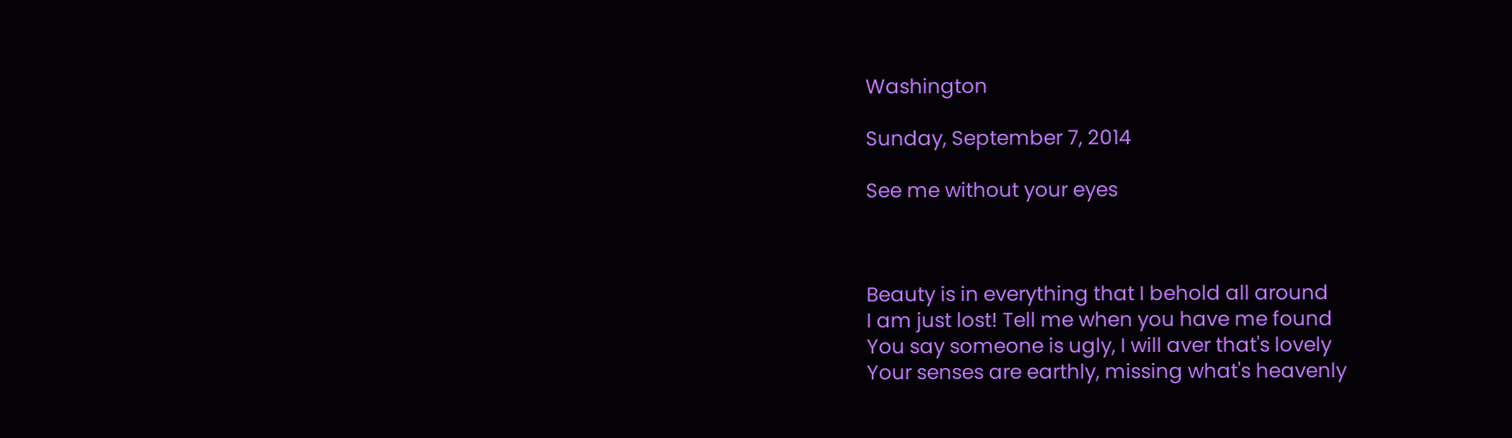Washington

Sunday, September 7, 2014

See me without your eyes



Beauty is in everything that I behold all around
I am just lost! Tell me when you have me found
You say someone is ugly, I will aver that's lovely
Your senses are earthly, missing what's heavenly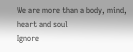We are more than a body, mind, heart and soul
Ignore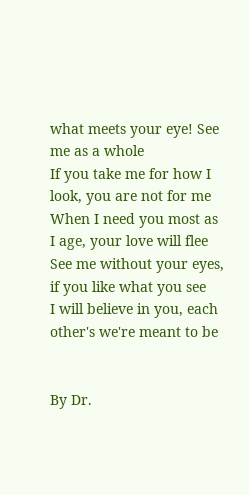what meets your eye! See me as a whole
If you take me for how I look, you are not for me
When I need you most as I age, your love will flee
See me without your eyes, if you like what you see
I will believe in you, each other's we're meant to be


By Dr.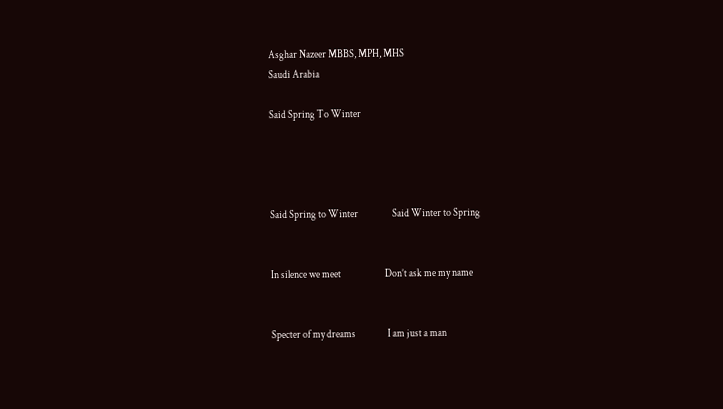Asghar Nazeer MBBS, MPH, MHS
Saudi Arabia

Said Spring To Winter




Said Spring to Winter                 Said Winter to Spring


In silence we meet                      Don’t ask me my name


Specter of my dreams                I am just a man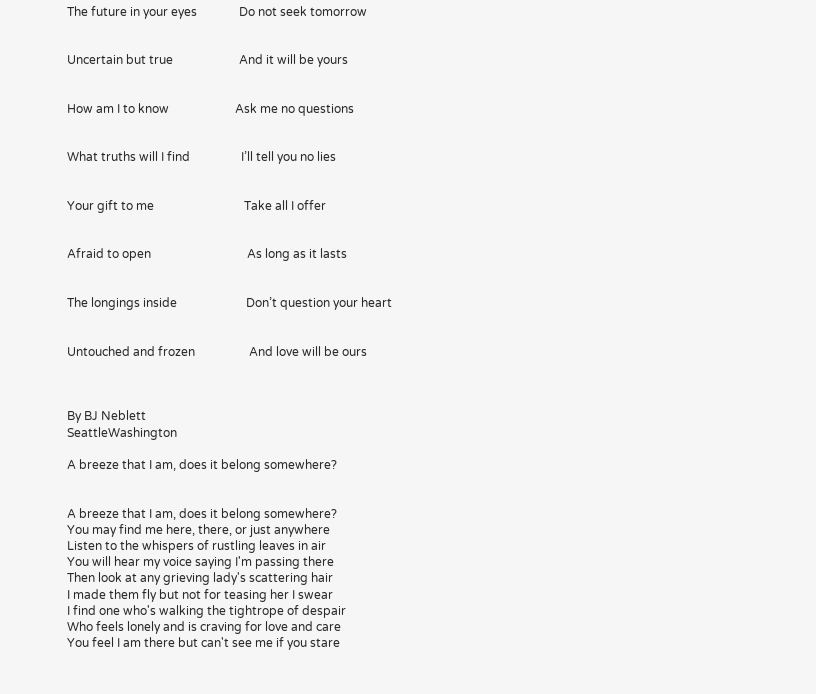The future in your eyes              Do not seek tomorrow


Uncertain but true                      And it will be yours


How am I to know                      Ask me no questions


What truths will I find                 I’ll tell you no lies


Your gift to me                              Take all I offer


Afraid to open                                As long as it lasts


The longings inside                       Don’t question your heart


Untouched and frozen                  And love will be ours



By BJ Neblett
SeattleWashington

A breeze that I am, does it belong somewhere?


A breeze that I am, does it belong somewhere?
You may find me here, there, or just anywhere
Listen to the whispers of rustling leaves in air
You will hear my voice saying I'm passing there
Then look at any grieving lady's scattering hair
I made them fly but not for teasing her I swear
I find one who's walking the tightrope of despair
Who feels lonely and is craving for love and care
You feel I am there but can't see me if you stare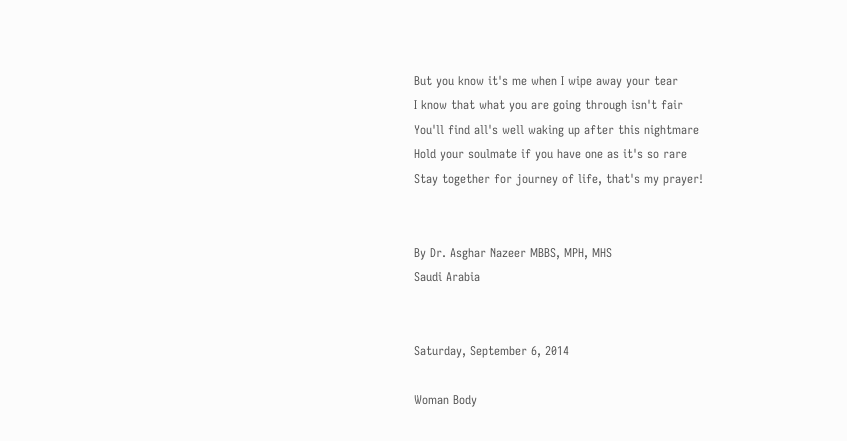But you know it's me when I wipe away your tear
I know that what you are going through isn't fair
You'll find all's well waking up after this nightmare
Hold your soulmate if you have one as it's so rare
Stay together for journey of life, that's my prayer!


By Dr. Asghar Nazeer MBBS, MPH, MHS
Saudi Arabia


Saturday, September 6, 2014

Woman Body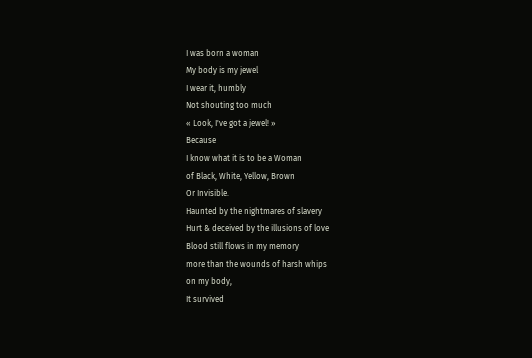I was born a woman
My body is my jewel
I wear it, humbly
Not shouting too much
« Look, I've got a jewel! »
Because
I know what it is to be a Woman
of Black, White, Yellow, Brown
Or Invisible.
Haunted by the nightmares of slavery
Hurt & deceived by the illusions of love
Blood still flows in my memory
more than the wounds of harsh whips
on my body,
It survived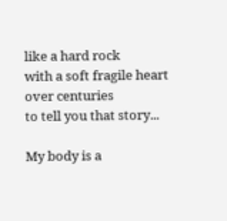like a hard rock
with a soft fragile heart
over centuries
to tell you that story...

My body is a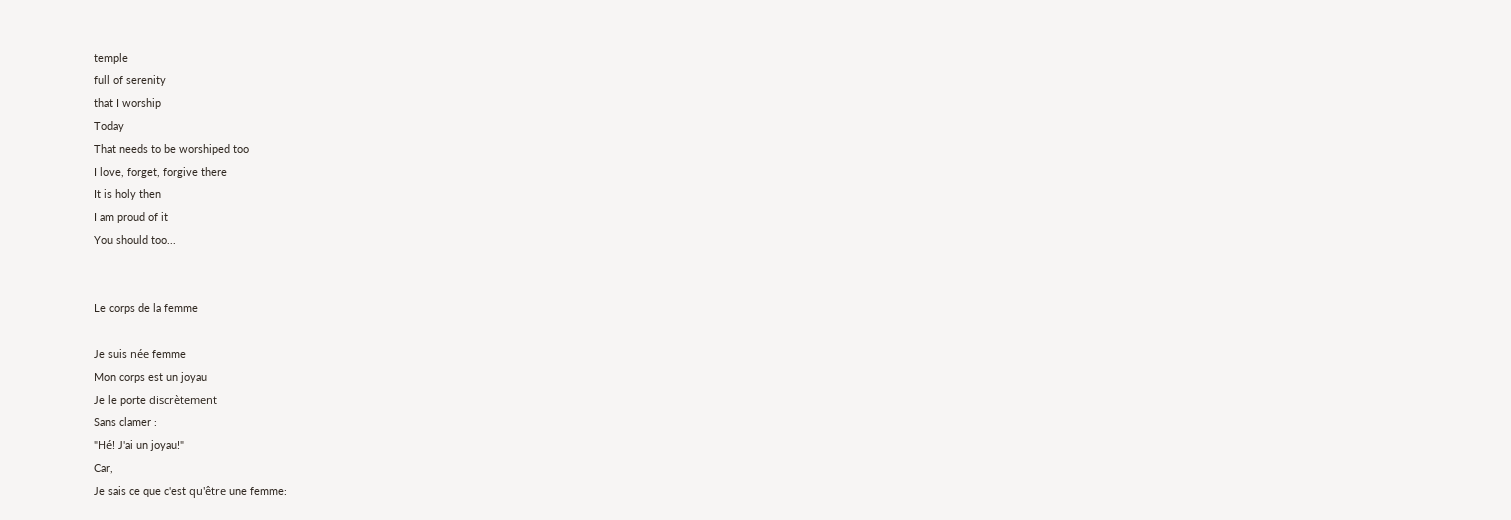temple
full of serenity
that I worship
Today
That needs to be worshiped too
I love, forget, forgive there
It is holy then
I am proud of it
You should too...


Le corps de la femme

Je suis née femme
Mon corps est un joyau
Je le porte discrètement
Sans clamer :
"Hé! J'ai un joyau!"
Car,
Je sais ce que c'est qu'être une femme: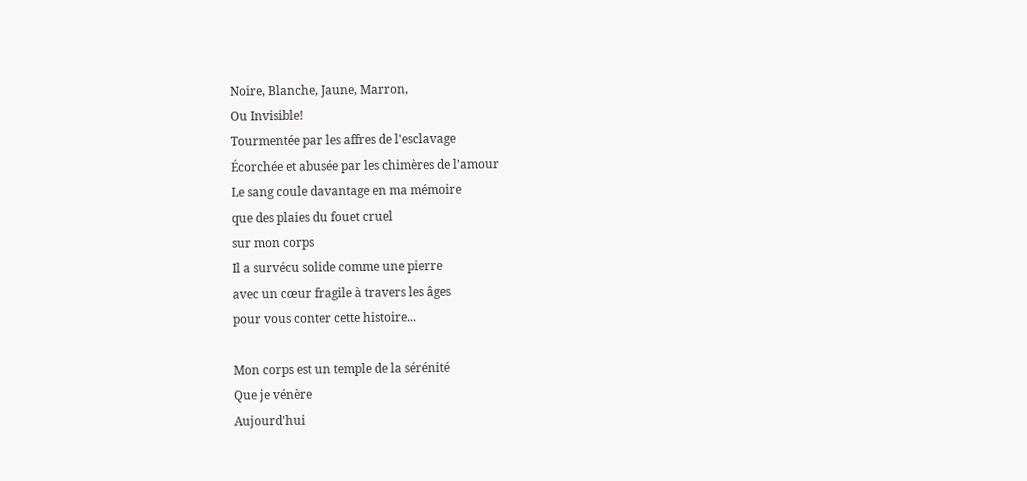Noire, Blanche, Jaune, Marron,
Ou Invisible!
Tourmentée par les affres de l'esclavage
Écorchée et abusée par les chimères de l'amour
Le sang coule davantage en ma mémoire
que des plaies du fouet cruel
sur mon corps
Il a survécu solide comme une pierre
avec un cœur fragile à travers les âges
pour vous conter cette histoire...

Mon corps est un temple de la sérénité
Que je vénère
Aujourd'hui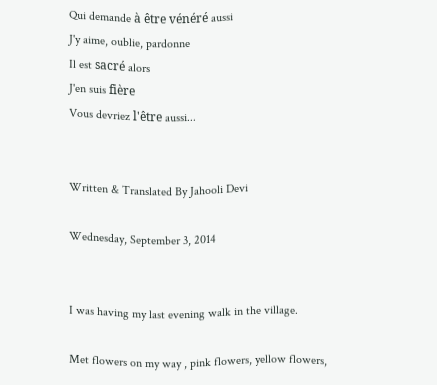Qui demande à être vénéré aussi
J'y aime, oublie, pardonne
Il est sacré alors
J'en suis fière
Vous devriez l'être aussi...


Written & Translated By Jahooli Devi

Wednesday, September 3, 2014


I was having my last evening walk in the village.

Met flowers on my way , pink flowers, yellow flowers,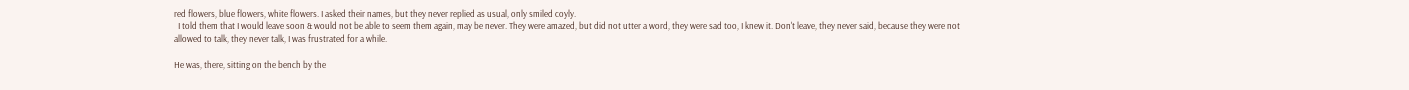red flowers, blue flowers, white flowers. I asked their names, but they never replied as usual, only smiled coyly.
  I told them that I would leave soon & would not be able to seem them again, may be never. They were amazed, but did not utter a word, they were sad too, I knew it. Don't leave, they never said, because they were not allowed to talk, they never talk, I was frustrated for a while.

He was, there, sitting on the bench by the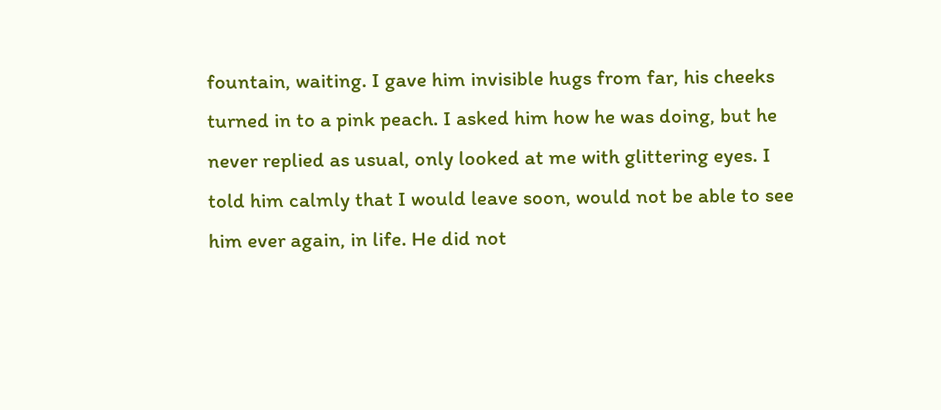fountain, waiting. I gave him invisible hugs from far, his cheeks turned in to a pink peach. I asked him how he was doing, but he never replied as usual, only looked at me with glittering eyes. I told him calmly that I would leave soon, would not be able to see him ever again, in life. He did not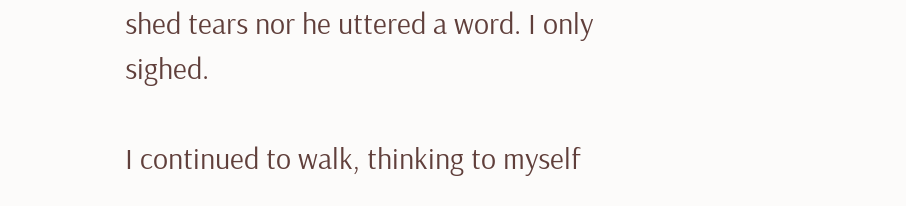shed tears nor he uttered a word. I only sighed.

I continued to walk, thinking to myself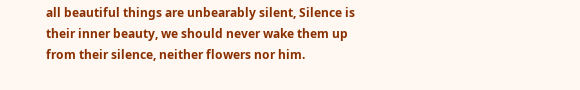all beautiful things are unbearably silent, Silence is their inner beauty, we should never wake them up from their silence, neither flowers nor him.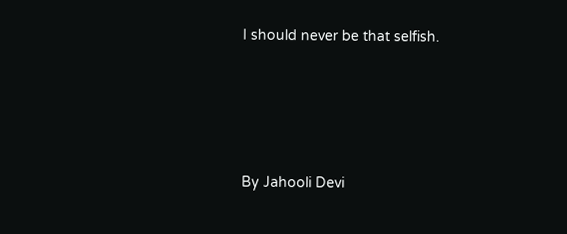I should never be that selfish.




By Jahooli Devi